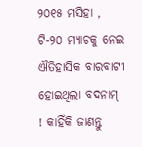୨୦୧୫ ମସିହା , ଟି-୨୦ ମ୍ୟାଚକୁ ନେଇ ଐତିହାସିକ ବାରବାଟୀ ହୋଇଥିଲା ବଦନାମ୍ ! କାହିଁକି ଜାଣନ୍ତୁ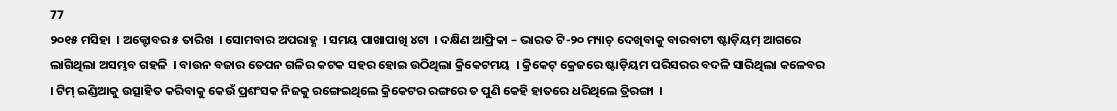77
୨୦୧୫ ମସିହା  । ଅକ୍ଟୋବର ୫ ତାରିଖ  । ସୋମବାର ଅପରାହ୍ଣ  । ସମୟ ପାଖାପାଖି ୪ଟା  । ଦକ୍ଷିଣ ଆଫ୍ରିକା – ଭାରତ ଟି-୨୦ ମ୍ୟାଚ୍ ଦେଖିବାକୁ ବାରବାଟୀ ଷ୍ଟାଡ଼ିୟମ୍ ଆଗରେ ଲାଗିଥିଲା ଅସମ୍ଭବ ଗହଳି  । ବାଉନ ବଜାର ତେପନ ଗଳିର କଟକ ସହର ହୋଇ ଉଠିଥିଲା କ୍ରିକେଟମୟ  । କ୍ରିକେଟ୍ କ୍ରେଜରେ ଷ୍ଟାଡ଼ିୟମ ପରିସରର ବଦଳି ସାରିଥିଲା କଳେବର  । ଟିମ୍ ଇଣ୍ଡିଆକୁ ଉତ୍ସାହିତ କରିବାକୁ କେଉଁ ପ୍ରଶଂସକ ନିଜକୁ ରଙ୍ଗେଇଥିଲେ କ୍ରିକେଟର ରଙ୍ଗରେ ତ ପୁଣି କେହି ହାତରେ ଧରିଥିଲେ ତ୍ରିରଙ୍ଗା  ।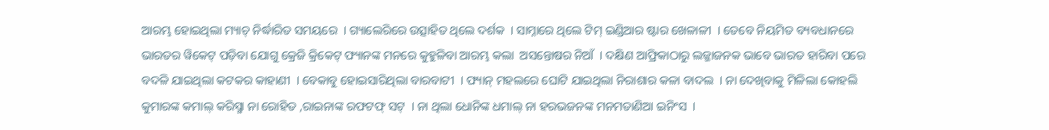ଆରମ୍ଭ ହୋଇଥିଲା ମ୍ୟାଚ୍ ନିର୍ଦ୍ଧାରିତ ସମୟରେ  । ଗ୍ୟାଲେରିରେ ଉତ୍ସାହିତ ଥିଲେ ଦର୍ଶକ  । ସାମ୍ନାରେ ଥିଲେ ଟିମ୍ ଇଣ୍ଡିଆର ଷ୍ଟାର ଖେଳାଳୀ  । ତେବେ ନିୟମିତ ବ୍ୟବଧାନରେ ଭାରତର ୱିକେଟ୍ ପଡ଼ିବା ଯୋଗୁ କ୍ରେଜି କ୍ରିକେଟ୍ ଫ୍ୟାନଙ୍କ ମନରେ କୁହୁଳିବା ଆରମ୍ଭ କଲା  ଅସନ୍ତୋଷର ନିଆଁ  । ଦକ୍ଷିଣ ଆଫ୍ରିକାଠାରୁ ଲଜ୍ଜାଜନକ ଭାବେ ଭାରତ ହାରିବା ପରେ ବଦଳି ଯାଇଥିଲା କଟକର କାହାଣୀ  । ବେକାବୁ ହୋଇସାରିଥିଲା ବାରବାଟୀ  । ଫ୍ୟାନ୍ ମହଲରେ ଘୋଟି ଯାଇଥିଲା ନିରାଶାର କଳା ବାଦଲ  । ନା ଦେଖିବାକୁ ମିଳିଲା କୋହଲି କୁମାରଙ୍କ କମାଲ୍ କରିସ୍ମା ନା ରୋହିତ ,ରାଇନାଙ୍କ ରଫଟଫ୍ ସଟ୍  । ନା ଥିଲା ଧୋନିଙ୍କ ଧମାଲ୍ ନା ହରଭଜନଙ୍କ ମନମତାଣିଆ ଇନିଂସ  ।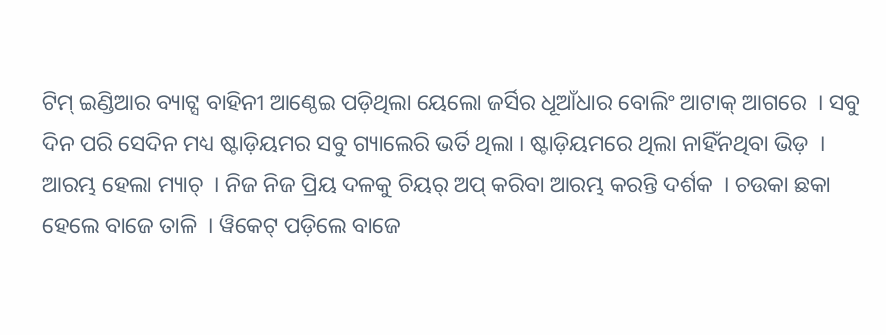ଟିମ୍ ଇଣ୍ଡିଆର ବ୍ୟାଟ୍ସ ବାହିନୀ ଆଣ୍ଠେଇ ପଡ଼ିଥିଲା ୟେଲୋ ଜର୍ସିର ଧୂଆଁଧାର ବୋଲିଂ ଆଟାକ୍ ଆଗରେ  । ସବୁ ଦିନ ପରି ସେଦିନ ମଧ୍ୟ ଷ୍ଟାଡ଼ିୟମର ସବୁ ଗ୍ୟାଲେରି ଭର୍ତି ଥିଲା । ଷ୍ଟାଡ଼ିୟମରେ ଥିଲା ନାହିଁନଥିବା ଭିଡ଼  । ଆରମ୍ଭ ହେଲା ମ୍ୟାଚ୍  । ନିଜ ନିଜ ପ୍ରିୟ ଦଳକୁ ଚିୟର୍ ଅପ୍ କରିବା ଆରମ୍ଭ କରନ୍ତି ଦର୍ଶକ  । ଚଉକା ଛକା ହେଲେ ବାଜେ ତାଳି  । ୱିକେଟ୍ ପଡ଼ିଲେ ବାଜେ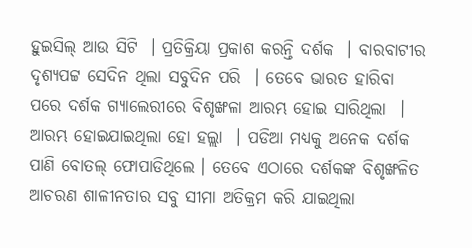ହୁଇସିଲ୍ ଆଉ ସିଟି  । ପ୍ରତିକ୍ରିୟା ପ୍ରକାଶ କରନ୍ତି ଦର୍ଶକ  । ବାରବାଟୀର ଦୃଶ୍ୟପଟ୍ଟ ସେଦିନ ଥିଲା ସବୁଦିନ ପରି  । ତେବେ ଭାରତ ହାରିବା ପରେ ଦର୍ଶକ ଗ୍ୟାଲେରୀରେ ବିଶୃଙ୍ଖଳା ଆରମ୍ଭ ହୋଇ ସାରିଥିଲା  । ଆରମ୍ଭ ହୋଇଯାଇଥିଲା ହୋ ହଲ୍ଲା  । ପଡିଆ ମଧ୍ୟକୁ ଅନେକ ଦର୍ଶକ ପାଣି ବୋତଲ୍ ଫୋପାଡିଥିଲେ । ତେବେ ଏଠାରେ ଦର୍ଶକଙ୍କ ବିଶୃଙ୍ଖଳିତ ଆଚରଣ ଶାଳୀନତାର ସବୁ ସୀମା ଅତିକ୍ରମ କରି ଯାଇଥିଲା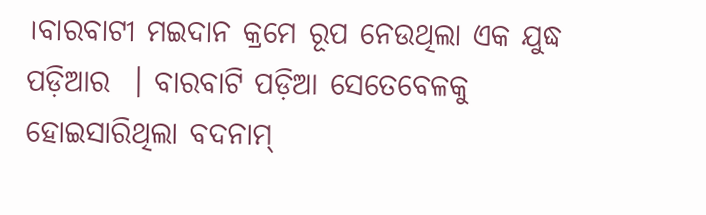।ବାରବାଟୀ ମଇଦାନ କ୍ରମେ ରୂପ ନେଉଥିଲା ଏକ ଯୁଦ୍ଧ ପଡ଼ିଆର  । ବାରବାଟି ପଡ଼ିଆ ସେତେବେଳକୁ ହୋଇସାରିଥିଲା ବଦନାମ୍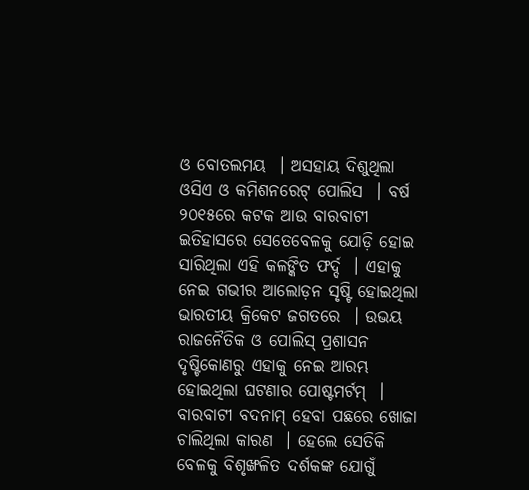ଓ ବୋତଲମୟ  । ଅସହାୟ ଦିଶୁଥିଲା ଓସିଏ ଓ କମିଶନରେଟ୍ ପୋଲିସ  । ବର୍ଷ ୨୦୧୫ରେ କଟକ ଆଉ ବାରବାଟୀ ଇତିହାସରେ ସେତେବେଳକୁ ଯୋଡ଼ି ହୋଇ ସାରିଥିଲା ଏହି କଳଙ୍କିତ ଫର୍ଦ୍ଦ  । ଏହାକୁ ନେଇ ଗଭୀର ଆଲୋଡ଼ନ ସୃଷ୍ଟି ହୋଇଥିଲା ଭାରତୀୟ କ୍ରିକେଟ ଜଗତରେ  । ଉଭୟ ରାଜନୈତିକ ଓ ପୋଲିସ୍ ପ୍ରଶାସନ ଦୃଷ୍ଟିକୋଣରୁ ଏହାକୁ ନେଇ ଆରମ୍ଭ ହୋଇଥିଲା ଘଟଣାର ପୋଷ୍ଟମର୍ଟମ୍  ।
ବାରବାଟୀ ବଦନାମ୍ ହେବା ପଛରେ ଖୋଜା ଚାଲିଥିଲା କାରଣ  । ହେଲେ ସେତିକି ବେଳକୁ ବିଶୃଙ୍ଖଳିତ ଦର୍ଶକଙ୍କ ଯୋଗୁଁ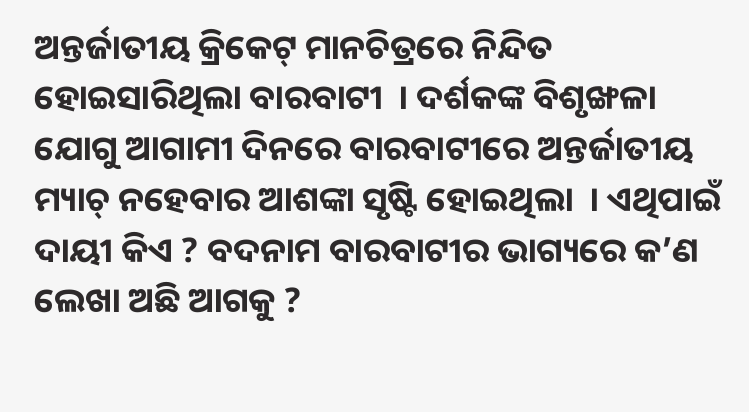ଅନ୍ତର୍ଜାତୀୟ କ୍ରିକେଟ୍ ମାନଚିତ୍ରରେ ନିନ୍ଦିତ ହୋଇସାରିଥିଲା ବାରବାଟୀ  । ଦର୍ଶକଙ୍କ ବିଶୃଙ୍ଖଳା ଯୋଗୁ ଆଗାମୀ ଦିନରେ ବାରବାଟୀରେ ଅନ୍ତର୍ଜାତୀୟ ମ୍ୟାଚ୍ ନହେବାର ଆଶଙ୍କା ସୃଷ୍ଟି ହୋଇଥିଲା  । ଏଥିପାଇଁ ଦାୟୀ କିଏ ? ବଦନାମ ବାରବାଟୀର ଭାଗ୍ୟରେ କ’ଣ ଲେଖା ଅଛି ଆଗକୁ ?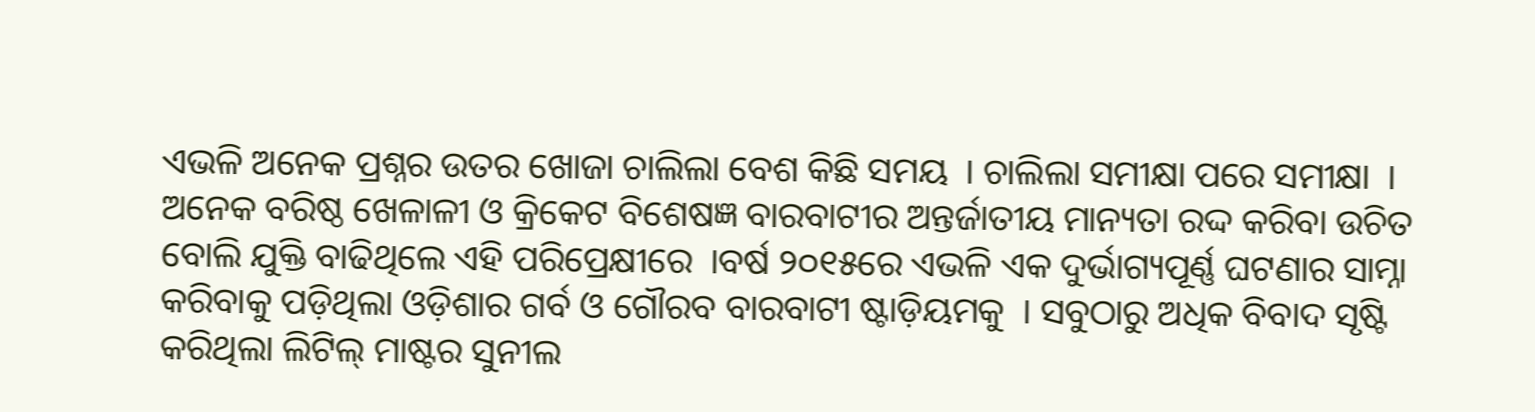ଏଭଳି ଅନେକ ପ୍ରଶ୍ନର ଉତର ଖୋଜା ଚାଲିଲା ବେଶ କିଛି ସମୟ  । ଚାଲିଲା ସମୀକ୍ଷା ପରେ ସମୀକ୍ଷା  । ଅନେକ ବରିଷ୍ଠ ଖେଳାଳୀ ଓ କ୍ରିକେଟ ବିଶେଷଜ୍ଞ ବାରବାଟୀର ଅନ୍ତର୍ଜାତୀୟ ମାନ୍ୟତା ରଦ୍ଦ କରିବା ଉଚିତ ବୋଲି ଯୁକ୍ତି ବାଢିଥିଲେ ଏହି ପରିପ୍ରେକ୍ଷୀରେ  ।ବର୍ଷ ୨୦୧୫ରେ ଏଭଳି ଏକ ଦୁର୍ଭାଗ୍ୟପୂର୍ଣ୍ଣ ଘଟଣାର ସାମ୍ନା କରିବାକୁ ପଡ଼ିଥିଲା ଓଡ଼ିଶାର ଗର୍ବ ଓ ଗୌରବ ବାରବାଟୀ ଷ୍ଟାଡ଼ିୟମକୁ  । ସବୁଠାରୁ ଅଧିକ ବିବାଦ ସୃଷ୍ଟି କରିଥିଲା ଲିଟିଲ୍ ମାଷ୍ଟର ସୁନୀଲ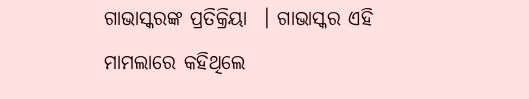ଗାଭାସ୍କରଙ୍କ ପ୍ରତିକ୍ରିୟା  । ଗାଭାସ୍କର ଏହି ମାମଲାରେ କହିଥିଲେ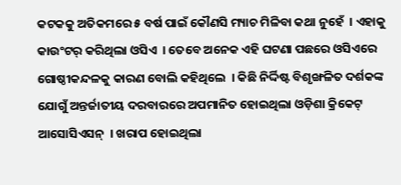କଟକକୁ ଅତିକମରେ ୫ ବର୍ଷ ପାଇଁ କୌଣସି ମ୍ୟାଚ ମିଳିବା କଥା ନୁହେଁ  । ଏହାକୁ କାଉଂଟର୍ କରିଥିଲା ଓସିଏ  । ତେବେ ଅନେକ ଏହି ଘଟଣା ପଛରେ ଓସିଏରେ ଗୋଷ୍ଠୀକନ୍ଦଳକୁ କାରଣ ବୋଲି କହିଥିଲେ  । କିଛି ନିର୍ଦ୍ଦିଷ୍ଟ ବିଶୃଙ୍ଖଳିତ ଦର୍ଶକଙ୍କ ଯୋଗୁଁ ଅନ୍ତର୍ଜାତୀୟ ଦରବାରରେ ଅପମାନିତ ହୋଇଥିଲା ଓଡ଼ିଶା କ୍ରିକେଟ୍ ଆସୋସିଏସନ୍  । ଖରାପ ହୋଇଥିଲା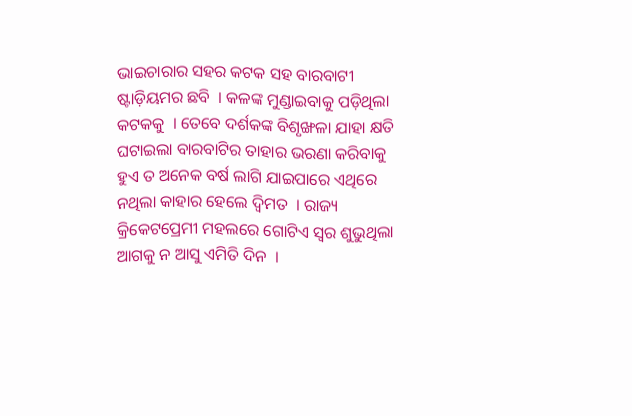ଭାଇଚାରାର ସହର କଟକ ସହ ବାରବାଟୀ ଷ୍ଟାଡ଼ିୟମର ଛବି  । କଳଙ୍କ ମୁଣ୍ଡାଇବାକୁ ପଡ଼ିଥିଲା କଟକକୁ  । ତେବେ ଦର୍ଶକଙ୍କ ବିଶୃଙ୍ଖଳା ଯାହା କ୍ଷତି ଘଟାଇଲା ବାରବାଟିର ତାହାର ଭରଣା କରିବାକୁ ହୁଏ ତ ଅନେକ ବର୍ଷ ଲାଗି ଯାଇପାରେ ଏଥିରେ ନଥିଲା କାହାର ହେଲେ ଦ୍ୱିମତ  । ରାଜ୍ୟ କ୍ରିକେଟପ୍ରେମୀ ମହଲରେ ଗୋଟିଏ ସ୍ୱର ଶୁଭୁଥିଲା ଆଗକୁ ନ ଆସୁ ଏମିତି ଦିନ  ।